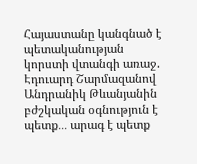Հայաստանը կանգնած է պետականության կորստի վտանգի առաջ. Էդուարդ Շարմազանով Անդրանիկ Թևանյանին բժշկական օգնություն է պետք․․․ արագ է պետք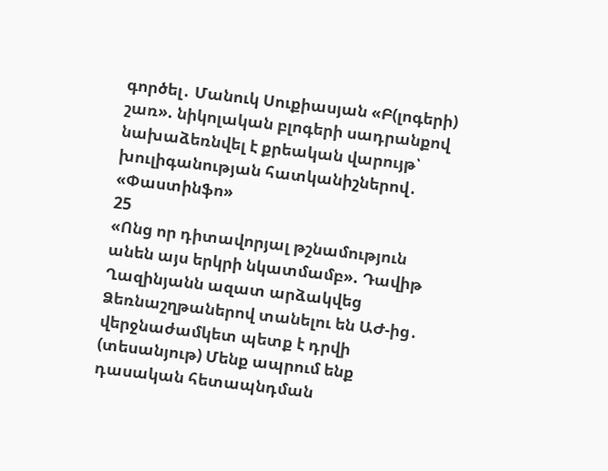գործել․ Մանուկ Սուքիասյան «Բ(լոգերի) շառ». նիկոլական բլոգերի սադրանքով նախաձեռնվել է քրեական վարույթ՝ խուլիգանության հատկանիշներով․ «Փաստինֆո»
25
«Ոնց որ դիտավորյալ թշնամություն անեն այս երկրի նկատմամբ». Դավիթ Ղազինյանն ազատ արձակվեց Ձեռնաշղթաներով տանելու են ԱԺ-ից․ վերջնաժամկետ պետք է դրվի (տեսանյութ) Մենք ապրում ենք դասական հետապնդման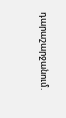դարաշարջանում.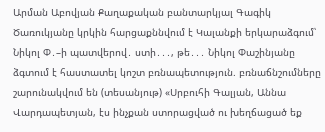Արման Աբովյան Քաղաքական բանտարկյալ Գագիկ Ծառուկյանը կրկին հարցաքննվում է Կալանքի երկարաձգում՝ Նիկոլ Փ․–ի պատվերով․ ստի․․․, թե․․․ Նիկոլ Փաշինյանը ձգտում է հաստատել կոշտ բռնապետություն. բռնաճնշումները շարունակվում են (տեսանյութ) «Սրբուհի Գալյան, Աննա Վարդապետյան, էս ինչքան ստորացված ու խեղճացած եք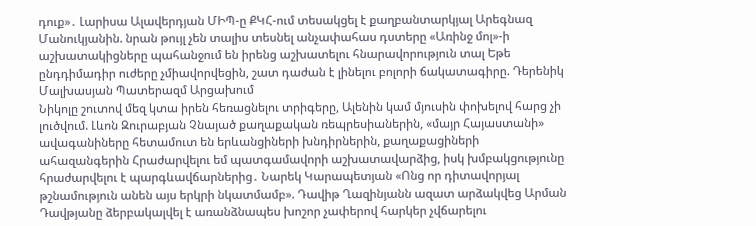դուք»․ Լարիսա Ալավերդյան ՄԻՊ-ը ՔԿՀ-ում տեսակցել է քաղբանտարկյալ Արեգնազ Մանուկյանին. նրան թույլ չեն տալիս տեսնել անչափահաս դստերը «Առինջ մոլ»-ի աշխատակիցները պահանջում են իրենց աշխատելու հնարավորություն տալ Եթե ընդդիմադիր ուժերը չմիավորվեցին, շատ դաժան է լինելու բոլորի ճակատագիրը. Դերենիկ Մալխասյան Պատերազմ Արցախում
Նիկոլը շուտով մեզ կտա իրեն հեռացնելու տրիգերը, Ալենին կամ մյուսին փոխելով հարց չի լուծվում. Լևոն Զուրաբյան Չնայած քաղաքական ռեպրեսիաներին, «մայր Հայաստանի» ավագանիները հետամուտ են երևանցիների խնդիրներին, քաղաքացիների ահազանգերին Հրաժարվելու եմ պատգամավորի աշխատավարձից, իսկ խմբակցությունը հրաժարվելու է պարգևավճարներից․ Նարեկ Կարապետյան «Ոնց որ դիտավորյալ թշնամություն անեն այս երկրի նկատմամբ». Դավիթ Ղազինյանն ազատ արձակվեց Արման Դավթյանը ձերբակալվել է առանձնապես խոշոր չափերով հարկեր չվճարելու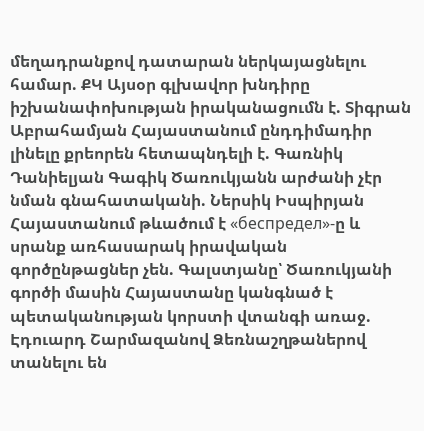մեղադրանքով դատարան ներկայացնելու համար. ՔԿ Այսօր գլխավոր խնդիրը իշխանափոխության իրականացումն է. Տիգրան Աբրահամյան Հայաստանում ընդդիմադիր լինելը քրեորեն հետապնդելի է. Գառնիկ Դանիելյան Գագիկ Ծառուկյանն արժանի չէր նման գնահատականի. Ներսիկ Իսպիրյան Հայաստանում թևածում է «беспредел»-ը և սրանք առհասարակ իրավական գործընթացներ չեն. Գալստյանը՝ Ծառուկյանի գործի մասին Հայաստանը կանգնած է պետականության կորստի վտանգի առաջ. Էդուարդ Շարմազանով Ձեռնաշղթաներով տանելու են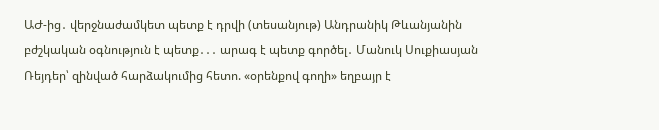ԱԺ-ից․ վերջնաժամկետ պետք է դրվի (տեսանյութ) Անդրանիկ Թևանյանին բժշկական օգնություն է պետք․․․ արագ է պետք գործել․ Մանուկ Սուքիասյան Ռեյդեր՝ զինված հարձակումից հետո. «օրենքով գողի» եղբայր է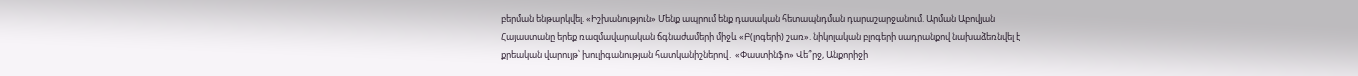բերման ենթարկվել. «Իշխանություն» Մենք ապրում ենք դասական հետապնդման դարաշարջանում. Արման Աբովյան Հայաստանը երեք ռազմավարական ճգնաժամերի միջև «Բ(լոգերի) շառ». նիկոլական բլոգերի սադրանքով նախաձեռնվել է քրեական վարույթ՝ խուլիգանության հատկանիշներով․ «Փաստինֆո» Վե՞րջ, Անքորիջի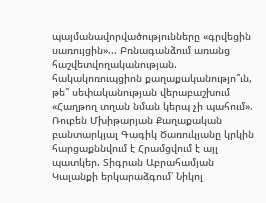պայմանավորվածությունները «գրվեցին սառույցին»... Բռնագանձում առանց հաշվետվողականության. հակակոռուպցիոն քաղաքականությո՞ւն, թե՞ սեփականության վերաբաշխում «Հաղթող տղան նման կերպ չի պահում». Ռուբեն Մխիթարյան Քաղաքական բանտարկյալ Գագիկ Ծառուկյանը կրկին հարցաքննվում է Հրամցվում է այլ պատկեր. Տիգրան Աբրահամյան Կալանքի երկարաձգում՝ Նիկոլ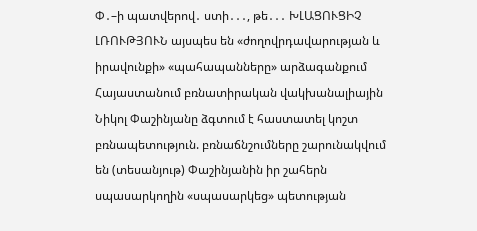Փ․–ի պատվերով․ ստի․․․, թե․․․ ԽԼԱՑՈՒՑԻՉ ԼՌՈՒԹՅՈՒՆ այսպես են «ժողովրդավարության և իրավունքի» «պահապանները» արձագանքում Հայաստանում բռնատիրական վակխանալիային Նիկոլ Փաշինյանը ձգտում է հաստատել կոշտ բռնապետություն. բռնաճնշումները շարունակվում են (տեսանյութ) Փաշինյանին իր շահերն սպասարկողին «սպասարկեց» պետության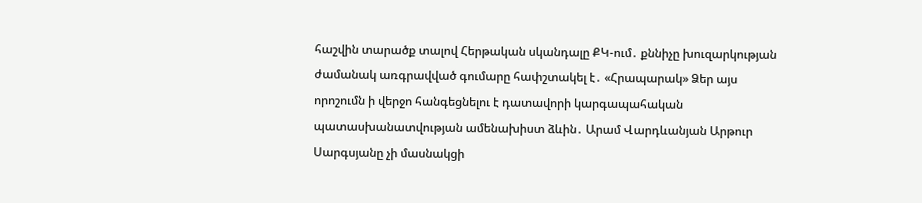հաշվին տարածք տալով Հերթական սկանդալը ՔԿ-ում․ քննիչը խուզարկության ժամանակ առգրավված գումարը հափշտակել է․ «Հրապարակ» Ձեր այս որոշումն ի վերջո հանգեցնելու է դատավորի կարգապահական պատասխանատվության ամենախիստ ձևին․ Արամ Վարդևանյան Արթուր Սարգսյանը չի մասնակցի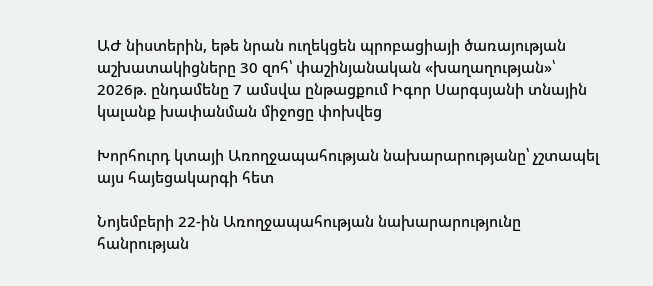ԱԺ նիստերին, եթե նրան ուղեկցեն պրոբացիայի ծառայության աշխատակիցները 30 զոհ՝ փաշինյանական «խաղաղության»՝ 2026թ. ընդամենը 7 ամսվա ընթացքում Իգոր Սարգսյանի տնային կալանք խափանման միջոցը փոխվեց

Խորհուրդ կտայի Առողջապահության նախարարությանը՝ չշտապել այս հայեցակարգի հետ

Նոյեմբերի 22-ին Առողջապահության նախարարությունը հանրության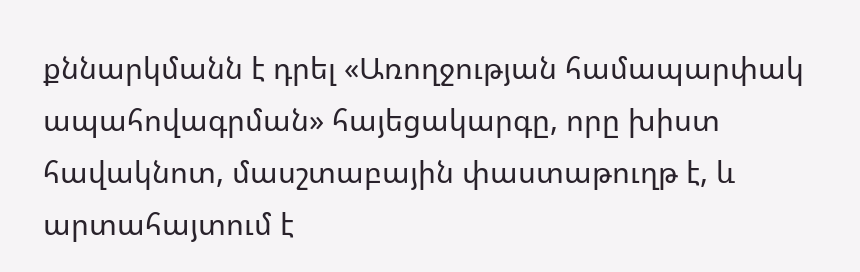քննարկմանն է դրել «Առողջության համապարփակ ապահովագրման» հայեցակարգը, որը խիստ հավակնոտ, մասշտաբային փաստաթուղթ է, և արտահայտում է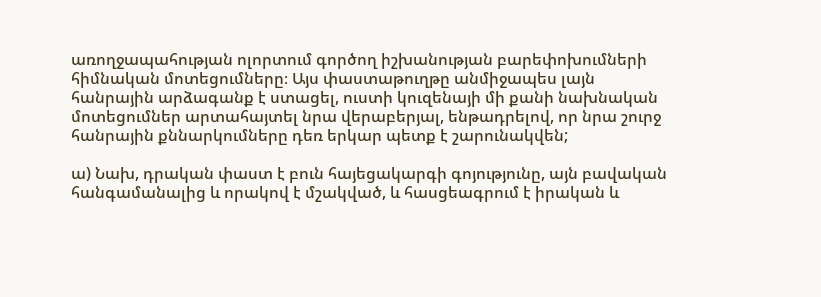առողջապահության ոլորտում գործող իշխանության բարեփոխումների հիմնական մոտեցումները։ Այս փաստաթուղթը անմիջապես լայն հանրային արձագանք է ստացել, ուստի կուզենայի մի քանի նախնական մոտեցումներ արտահայտել նրա վերաբերյալ, ենթադրելով, որ նրա շուրջ հանրային քննարկումները դեռ երկար պետք է շարունակվեն;

ա) Նախ, դրական փաստ է բուն հայեցակարգի գոյությունը, այն բավական հանգամանալից և որակով է մշակված, և հասցեագրում է իրական և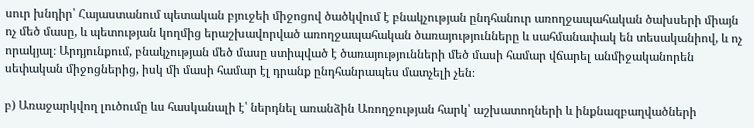սուր խնդիր՝ Հայաստանում պետական բյուջեի միջոցով ծածկվում է բնակչության ընդհանուր առողջապահական ծախսերի միայն ոչ մեծ մասը, և պետության կողմից երաշխավորված առողջապահական ծառայությունները և սահմանափակ են տեսականիով, և ոչ որակյալ։ Արդյունքում, բնակչության մեծ մասը ստիպված է ծառայությունների մեծ մասի համար վճարել անմիջականորեն սեփական միջոցներից, իսկ մի մասի համար էլ դրանք ընդհանրապես մատչելի չեն։

բ) Առաջարկվող լուծումը ևս հասկանալի է՝ ներդնել առանձին Առողջության հարկ՝ աշխատողների և ինքնազբաղվածների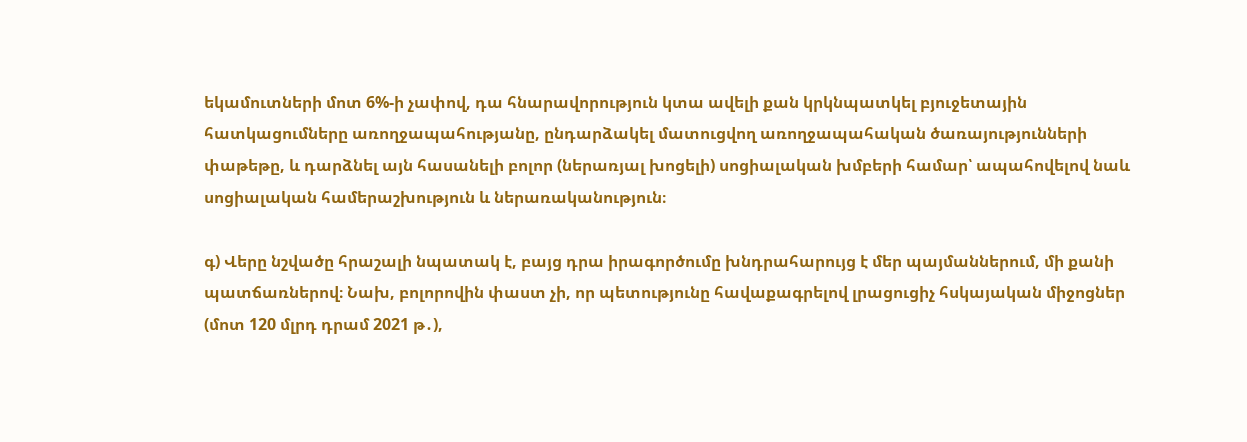եկամուտների մոտ 6%-ի չափով, դա հնարավորություն կտա ավելի քան կրկնպատկել բյուջետային հատկացումները առողջապահությանը, ընդարձակել մատուցվող առողջապահական ծառայությունների փաթեթը, և դարձնել այն հասանելի բոլոր (ներառյալ խոցելի) սոցիալական խմբերի համար՝ ապահովելով նաև սոցիալական համերաշխություն և ներառականություն։

գ) Վերը նշվածը հրաշալի նպատակ է, բայց դրա իրագործումը խնդրահարույց է մեր պայմաններում, մի քանի պատճառներով։ Նախ, բոլորովին փաստ չի, որ պետությունը հավաքագրելով լրացուցիչ հսկայական միջոցներ (մոտ 120 մլրդ դրամ 2021 թ․),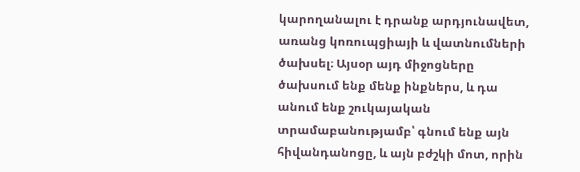կարողանալու է դրանք արդյունավետ, առանց կոռուպցիայի և վատնումների ծախսել։ Այսօր այդ միջոցները ծախսում ենք մենք ինքներս, և դա անում ենք շուկայական տրամաբանությամբ՝ գնում ենք այն հիվանդանոցը, և այն բժշկի մոտ, որին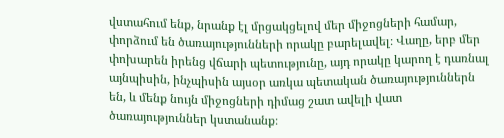վստահում ենք, նրանք էլ մրցակցելով մեր միջոցների համար, փորձում են ծառայությունների որակը բարելավել։ Վաղը, երբ մեր փոխարեն իրենց վճարի պետությունը, այդ որակը կարող է դառնալ այնպիսին, ինչպիսին այսօր առկա պետական ծառայություններն են, և մենք նույն միջոցների դիմաց շատ ավելի վատ ծառայություններ կստանանք։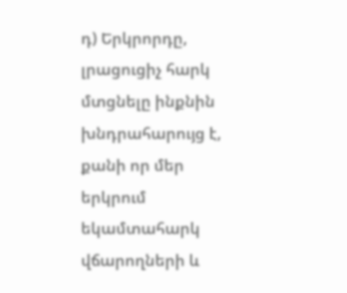դ) Երկրորդը, լրացուցիչ հարկ մտցնելը ինքնին խնդրահարույց է, քանի որ մեր երկրում եկամտահարկ վճարողների և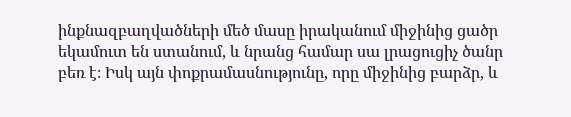ինքնազբաղվածների մեծ մասը իրականում միջինից ցածր եկամուտ են ստանում, և նրանց համար սա լրացուցիչ ծանր բեռ է։ Իսկ այն փոքրամասնությունը, որը միջինից բարձր, և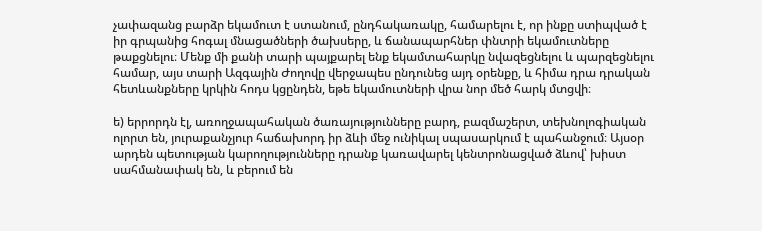չափազանց բարձր եկամուտ է ստանում, ընդհակառակը, համարելու է, որ ինքը ստիպված է իր գրպանից հոգալ մնացածների ծախսերը, և ճանապարհներ փնտրի եկամուտները թաքցնելու։ Մենք մի քանի տարի պայքարել ենք եկամտահարկը նվազեցնելու և պարզեցնելու համար, այս տարի Ազգային Ժողովը վերջապես ընդունեց այդ օրենքը, և հիմա դրա դրական հետևանքները կրկին հոդս կցընդեն, եթե եկամուտների վրա նոր մեծ հարկ մտցվի։

ե) երրորդն էլ, առողջապահական ծառայությունները բարդ, բազմաշերտ, տեխնոլոգիական ոլորտ են, յուրաքանչյուր հաճախորդ իր ձևի մեջ ունիկալ սպասարկում է պահանջում։ Այսօր արդեն պետության կարողությունները դրանք կառավարել կենտրոնացված ձևով՝ խիստ սահմանափակ են, և բերում են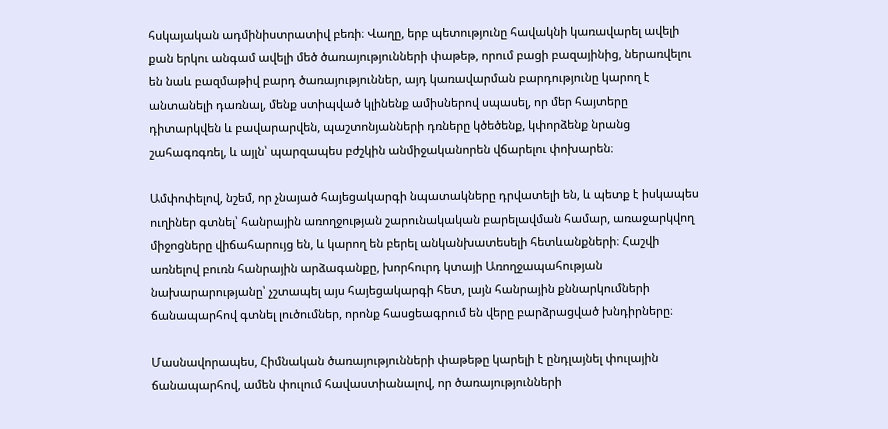հսկայական ադմինիստրատիվ բեռի։ Վաղը, երբ պետությունը հավակնի կառավարել ավելի քան երկու անգամ ավելի մեծ ծառայությունների փաթեթ, որում բացի բազայինից, ներառվելու են նաև բազմաթիվ բարդ ծառայություններ, այդ կառավարման բարդությունը կարող է անտանելի դառնալ, մենք ստիպված կլինենք ամիսներով սպասել, որ մեր հայտերը դիտարկվեն և բավարարվեն, պաշտոնյանների դռները կծեծենք, կփորձենք նրանց շահագռգռել, և այլն՝ պարզապես բժշկին անմիջականորեն վճարելու փոխարեն։

Ամփոփելով, նշեմ, որ չնայած հայեցակարգի նպատակները դրվատելի են, և պետք է իսկապես ուղիներ գտնել՝ հանրային առողջության շարունակական բարելավման համար, առաջարկվող միջոցները վիճահարույց են, և կարող են բերել անկանխատեսելի հետևանքների։ Հաշվի առնելով բուռն հանրային արձագանքը, խորհուրդ կտայի Առողջապահության նախարարությանը՝ չշտապել այս հայեցակարգի հետ, լայն հանրային քննարկումների ճանապարհով գտնել լուծումներ, որոնք հասցեագրում են վերը բարձրացված խնդիրները։

Մասնավորապես, Հիմնական ծառայությունների փաթեթը կարելի է ընդլայնել փուլային ճանապարհով, ամեն փուլում հավաստիանալով, որ ծառայությունների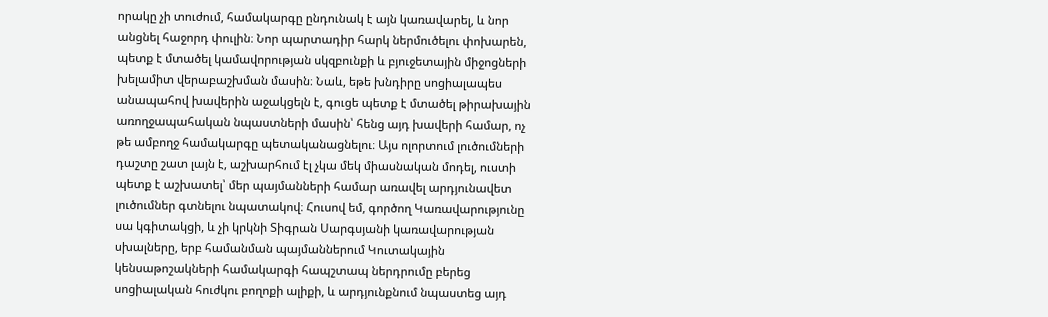որակը չի տուժում, համակարգը ընդունակ է այն կառավարել, և նոր անցնել հաջորդ փուլին։ Նոր պարտադիր հարկ ներմուծելու փոխարեն, պետք է մտածել կամավորության սկզբունքի և բյուջետային միջոցների խելամիտ վերաբաշխման մասին։ Նաև, եթե խնդիրը սոցիալապես անապահով խավերին աջակցելն է, գուցե պետք է մտածել թիրախային առողջապահական նպաստների մասին՝ հենց այդ խավերի համար, ոչ թե ամբողջ համակարգը պետականացնելու։ Այս ոլորտում լուծումների դաշտը շատ լայն է, աշխարհում էլ չկա մեկ միասնական մոդել, ուստի պետք է աշխատել՝ մեր պայմանների համար առավել արդյունավետ լուծումներ գտնելու նպատակով։ Հուսով եմ, գործող Կառավարությունը սա կգիտակցի, և չի կրկնի Տիգրան Սարգսյանի կառավարության սխալները, երբ համանման պայմաններում Կուտակային կենսաթոշակների համակարգի հապշտապ ներդրումը բերեց սոցիալական հուժկու բողոքի ալիքի, և արդյունքնում նպաստեց այդ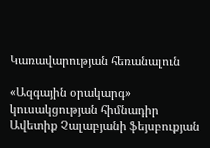Կառավարության հեռանալուն

«Ազգային օրակարգ» կուսակցության հիմնադիր Ավետիք Չալաբյանի ֆեյսբուքյան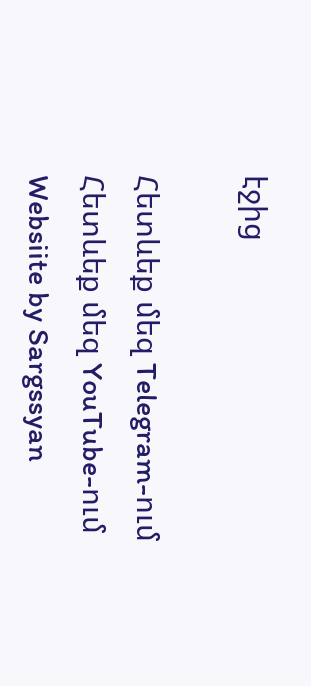էջից

Հետևեք մեզ Telegram-ում
Հետևեք մեզ YouTube-ում
Websiite by Sargssyan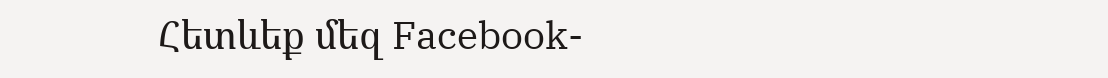Հետևեք մեզ Facebook-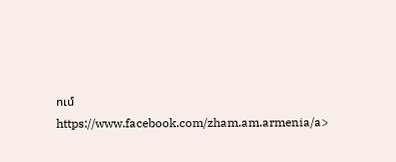ում https://www.facebook.com/zham.am.armenia/a>